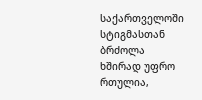საქართველოში სტიგმასთან ბრძოლა ხშირად უფრო რთულია,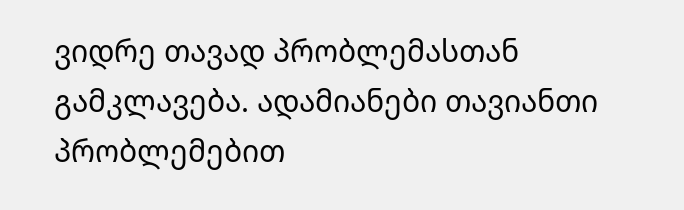ვიდრე თავად პრობლემასთან გამკლავება. ადამიანები თავიანთი პრობლემებით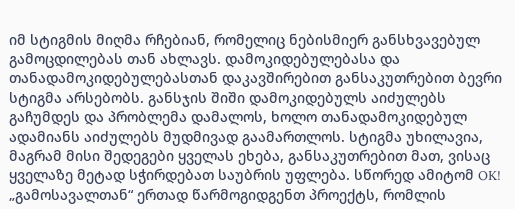იმ სტიგმის მიღმა რჩებიან, რომელიც ნებისმიერ განსხვავებულ გამოცდილებას თან ახლავს. დამოკიდებულებასა და თანადამოკიდებულებასთან დაკავშირებით განსაკუთრებით ბევრი სტიგმა არსებობს. განსჯის შიში დამოკიდებულს აიძულებს გაჩუმდეს და პრობლემა დამალოს, ხოლო თანადამოკიდებულ ადამიანს აიძულებს მუდმივად გაამართლოს. სტიგმა უხილავია, მაგრამ მისი შედეგები ყველას ეხება, განსაკუთრებით მათ, ვისაც ყველაზე მეტად სჭირდებათ საუბრის უფლება. სწორედ ამიტომ OK! „გამოსავალთან“ ერთად წარმოგიდგენთ პროექტს, რომლის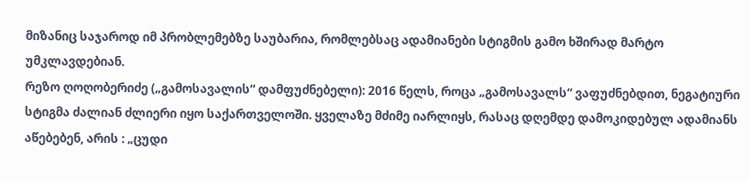მიზანიც საჯაროდ იმ პრობლემებზე საუბარია, რომლებსაც ადამიანები სტიგმის გამო ხშირად მარტო უმკლავდებიან.
რეზო ღოღობერიძე („გამოსავალის“ დამფუძნებელი): 2016 წელს, როცა „გამოსავალს“ ვაფუძნებდით, ნეგატიური სტიგმა ძალიან ძლიერი იყო საქართველოში. ყველაზე მძიმე იარლიყს, რასაც დღემდე დამოკიდებულ ადამიანს აწებებენ, არის : „ცუდი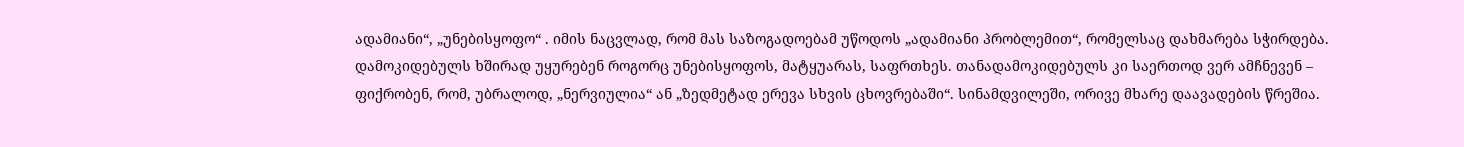ადამიანი“, „უნებისყოფო“ . იმის ნაცვლად, რომ მას საზოგადოებამ უწოდოს „ადამიანი პრობლემით“, რომელსაც დახმარება სჭირდება. დამოკიდებულს ხშირად უყურებენ როგორც უნებისყოფოს, მატყუარას, საფრთხეს. თანადამოკიდებულს კი საერთოდ ვერ ამჩნევენ – ფიქრობენ, რომ, უბრალოდ, „ნერვიულია“ ან „ზედმეტად ერევა სხვის ცხოვრებაში“. სინამდვილეში, ორივე მხარე დაავადების წრეშია.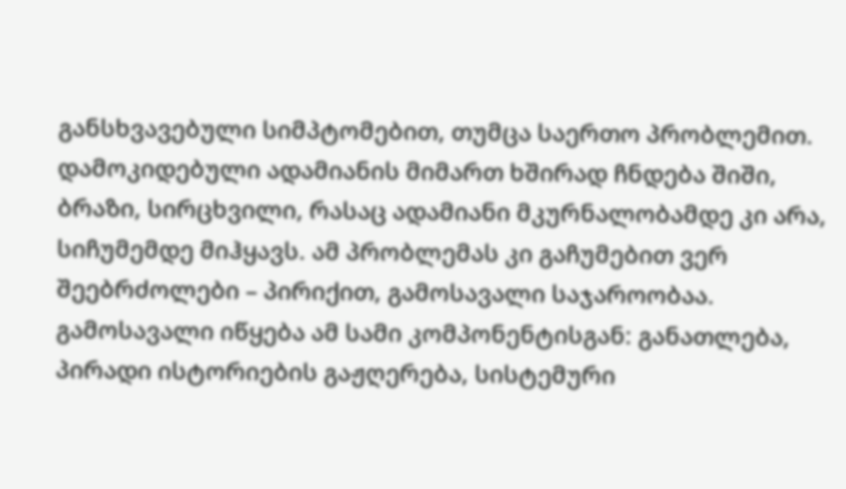განსხვავებული სიმპტომებით, თუმცა საერთო პრობლემით. დამოკიდებული ადამიანის მიმართ ხშირად ჩნდება შიში, ბრაზი, სირცხვილი, რასაც ადამიანი მკურნალობამდე კი არა, სიჩუმემდე მიჰყავს. ამ პრობლემას კი გაჩუმებით ვერ შეებრძოლები – პირიქით, გამოსავალი საჯაროობაა. გამოსავალი იწყება ამ სამი კომპონენტისგან: განათლება, პირადი ისტორიების გაჟღერება, სისტემური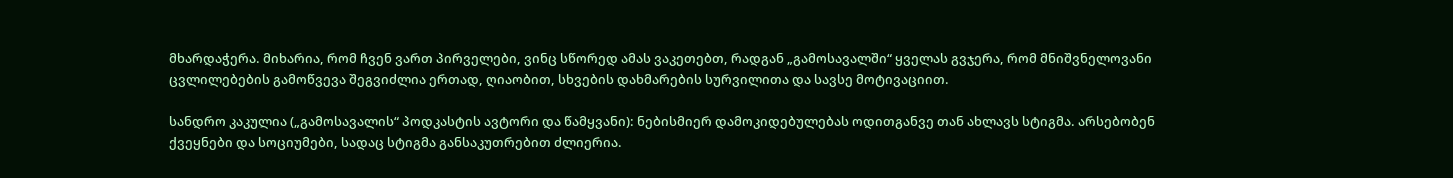მხარდაჭერა. მიხარია, რომ ჩვენ ვართ პირველები, ვინც სწორედ ამას ვაკეთებთ, რადგან „გამოსავალში“ ყველას გვჯერა, რომ მნიშვნელოვანი ცვლილებების გამოწვევა შეგვიძლია ერთად, ღიაობით, სხვების დახმარების სურვილითა და სავსე მოტივაციით.

სანდრო კაკულია („გამოსავალის“ პოდკასტის ავტორი და წამყვანი): ნებისმიერ დამოკიდებულებას ოდითგანვე თან ახლავს სტიგმა. არსებობენ ქვეყნები და სოციუმები, სადაც სტიგმა განსაკუთრებით ძლიერია.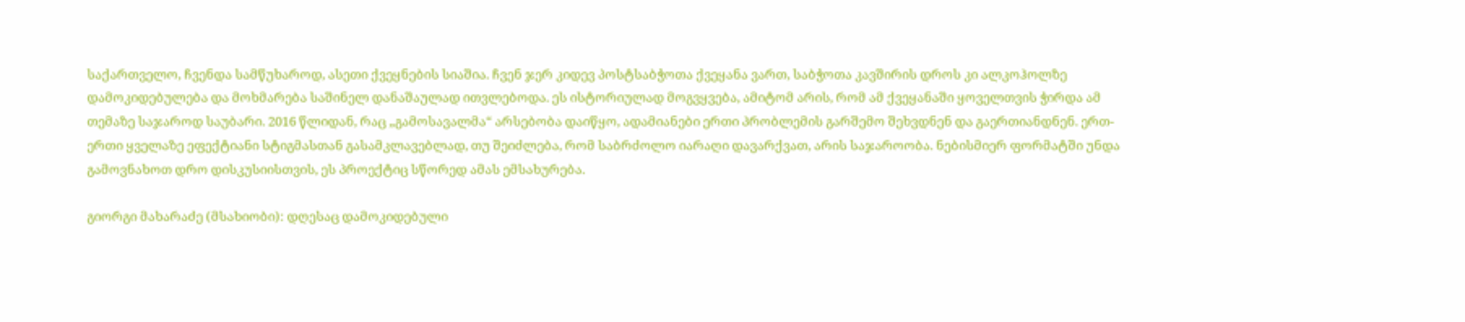საქართველო, ჩვენდა სამწუხაროდ, ასეთი ქვეყნების სიაშია. ჩვენ ჯერ კიდევ პოსტსაბჭოთა ქვეყანა ვართ, საბჭოთა კავშირის დროს კი ალკოჰოლზე დამოკიდებულება და მოხმარება საშინელ დანაშაულად ითვლებოდა. ეს ისტორიულად მოგვყვება, ამიტომ არის, რომ ამ ქვეყანაში ყოველთვის ჭირდა ამ თემაზე საჯაროდ საუბარი. 2016 წლიდან, რაც „გამოსავალმა“ არსებობა დაიწყო, ადამიანები ერთი პრობლემის გარშემო შეხვდნენ და გაერთიანდნენ. ერთ-ერთი ყველაზე ეფექტიანი სტიგმასთან გასამკლავებლად, თუ შეიძლება, რომ საბრძოლო იარაღი დავარქვათ, არის საჯაროობა. ნებისმიერ ფორმატში უნდა გამოვნახოთ დრო დისკუსიისთვის, ეს პროექტიც სწორედ ამას ემსახურება.

გიორგი მახარაძე (მსახიობი): დღესაც დამოკიდებული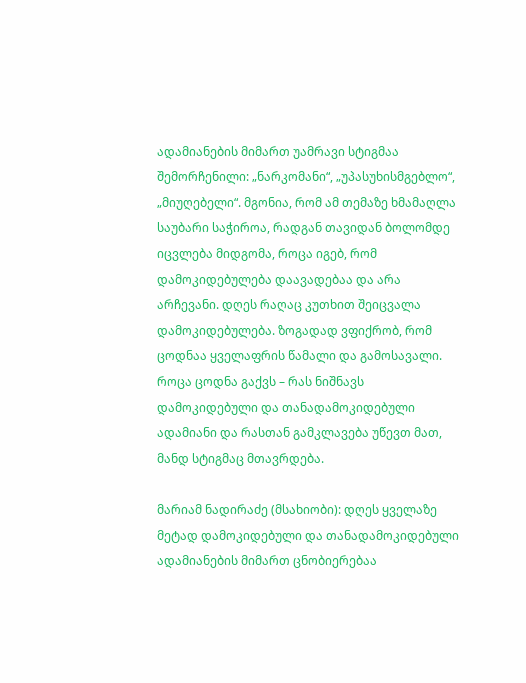ადამიანების მიმართ უამრავი სტიგმაა შემორჩენილი: „ნარკომანი“, „უპასუხისმგებლო“, „მიუღებელი“. მგონია, რომ ამ თემაზე ხმამაღლა საუბარი საჭიროა, რადგან თავიდან ბოლომდე იცვლება მიდგომა, როცა იგებ, რომ დამოკიდებულება დაავადებაა და არა არჩევანი. დღეს რაღაც კუთხით შეიცვალა დამოკიდებულება. ზოგადად ვფიქრობ, რომ ცოდნაა ყველაფრის წამალი და გამოსავალი. როცა ცოდნა გაქვს – რას ნიშნავს დამოკიდებული და თანადამოკიდებული ადამიანი და რასთან გამკლავება უწევთ მათ, მანდ სტიგმაც მთავრდება.

მარიამ ნადირაძე (მსახიობი): დღეს ყველაზე მეტად დამოკიდებული და თანადამოკიდებული ადამიანების მიმართ ცნობიერებაა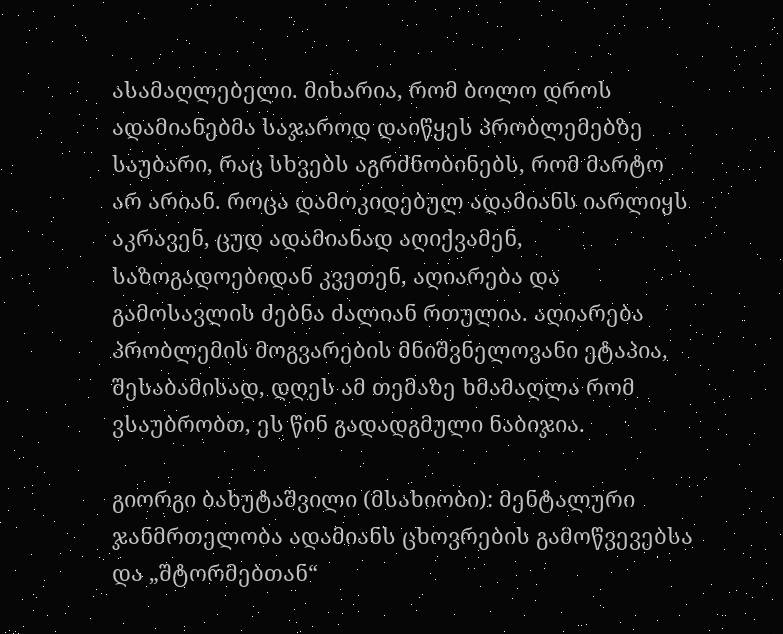ასამაღლებელი. მიხარია, რომ ბოლო დროს ადამიანებმა საჯაროდ დაიწყეს პრობლემებზე საუბარი, რაც სხვებს აგრძნობინებს, რომ მარტო არ არიან. როცა დამოკიდებულ ადამიანს იარლიყს აკრავენ, ცუდ ადამიანად აღიქვამენ, საზოგადოებიდან კვეთენ, აღიარება და გამოსავლის ძებნა ძალიან რთულია. აღიარება პრობლემის მოგვარების მნიშვნელოვანი ეტაპია, შესაბამისად, დღეს ამ თემაზე ხმამაღლა რომ ვსაუბრობთ, ეს წინ გადადგმული ნაბიჯია.

გიორგი ბახუტაშვილი (მსახიობი): მენტალური ჯანმრთელობა ადამიანს ცხოვრების გამოწვევებსა და „შტორმებთან“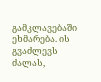გამკლავებაში ეხმარება. ის გვაძლევს ძალას,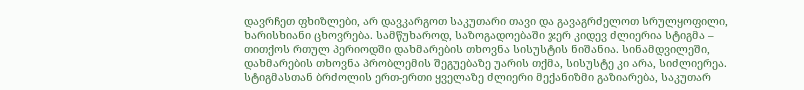დავრჩეთ ფხიზლები, არ დავკარგოთ საკუთარი თავი და გავაგრძელოთ სრულყოფილი, ხარისხიანი ცხოვრება. სამწუხაროდ, საზოგადოებაში ჯერ კიდევ ძლიერია სტიგმა – თითქოს რთულ პერიოდში დახმარების თხოვნა სისუსტის ნიშანია. სინამდვილეში, დახმარების თხოვნა პრობლემის შეგუებაზე უარის თქმა, სისუსტე კი არა, სიძლიერეა. სტიგმასთან ბრძოლის ერთ-ერთი ყველაზე ძლიერი მექანიზმი გაზიარება, საკუთარ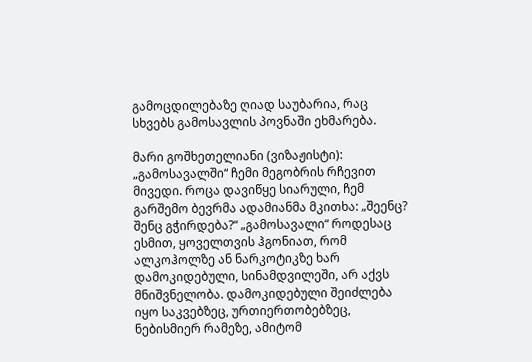გამოცდილებაზე ღიად საუბარია, რაც სხვებს გამოსავლის პოვნაში ეხმარება.

მარი გოშხეთელიანი (ვიზაჟისტი): „გამოსავალში“ ჩემი მეგობრის რჩევით მივედი. როცა დავიწყე სიარული, ჩემ გარშემო ბევრმა ადამიანმა მკითხა: „შეენც? შენც გჭირდება?“ „გამოსავალი“ როდესაც ესმით, ყოველთვის ჰგონიათ, რომ ალკოჰოლზე ან ნარკოტიკზე ხარ დამოკიდებული, სინამდვილეში, არ აქვს მნიშვნელობა. დამოკიდებული შეიძლება იყო საკვებზეც, ურთიერთობებზეც, ნებისმიერ რამეზე, ამიტომ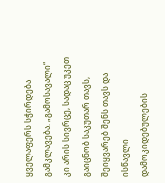ყველაფერს სჭირდება გამკლავება. „გამოსავალი“ კი არის სივრცე, სადაც უკეთ გაიცნობ საკუთარ თავს, შეიყვარებ შენს თავს და ისწავლი დამოკიდებულების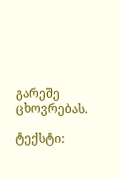გარეშე ცხოვრებას.

ტექსტი: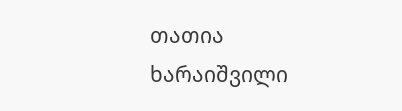თათია ხარაიშვილი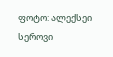ფოტო: ალექსეი სეროვი